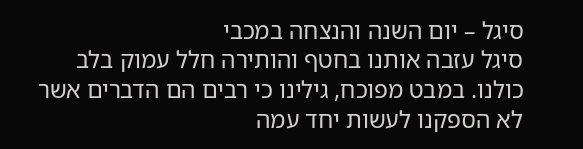סיגל – יום השנה והנצחה במכבי
סיגל עזבה אותנו בחטף והותירה חלל עמוק בלב כולנו. במבט מפוכח, גילינו כי רבים הם הדברים אשר לא הספקנו לעשות יחד עמה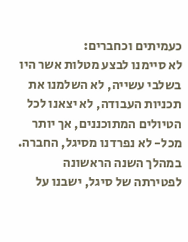כעמיתים וכחברים:
לא סיימנו לבצע מטלות אשר היו בשלבי עשייה, לא השלמנו את תכניות העבודה, לא יצאנו לכל הטיולים המתוכננים, אך יותר מכל- לא נפרדנו מסיגל, החברה.
במהלך השנה הראשונה לפטירתה של סיגל, ישבנו על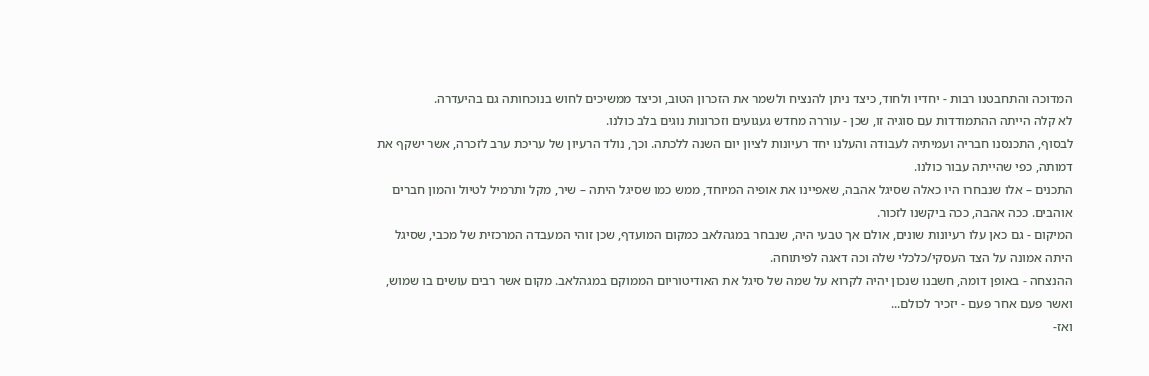המדוכה והתחבטנו רבות - יחדיו ולחוד, כיצד ניתן להנציח ולשמר את הזכרון הטוב, וכיצד ממשיכים לחוש בנוכחותה גם בהיעדרה.
לא קלה הייתה ההתמודדות עם סוגיה זו, שכן - עוררה מחדש געגועים וזכרונות נוגים בלב כולנו.
לבסוף, התכנסנו חבריה ועמיתיה לעבודה והעלנו יחד רעיונות לציון יום השנה ללכתה. וכך, נולד הרעיון של עריכת ערב לזכרה, אשר ישקף את דמותה, כפי שהייתה עבור כולנו.
התכנים – אלו שנבחרו היו כאלה שסיגל אהבה, שאפיינו את אופיה המיוחד, ממש כמו שסיגל היתה – שיר, מקל ותרמיל לטיול והמון חברים אוהבים. ככה אהבה, ככה ביקשנו לזכור.
המיקום - גם כאן עלו רעיונות שונים, אולם אך טבעי היה, שנבחר במגהלאב כמקום המועדף, שכן זוהי המעבדה המרכזית של מכבי, שסיגל היתה אמונה על הצד העסקי/כלכלי שלה וכה דאגה לפיתוחה.
ההנצחה - באופן דומה, חשבנו שנכון יהיה לקרוא על שמה של סיגל את האודיטוריום הממוקם במגהלאב. מקום אשר רבים עושים בו שמוש, ואשר פעם אחר פעם - יזכיר לכולם...
ואז-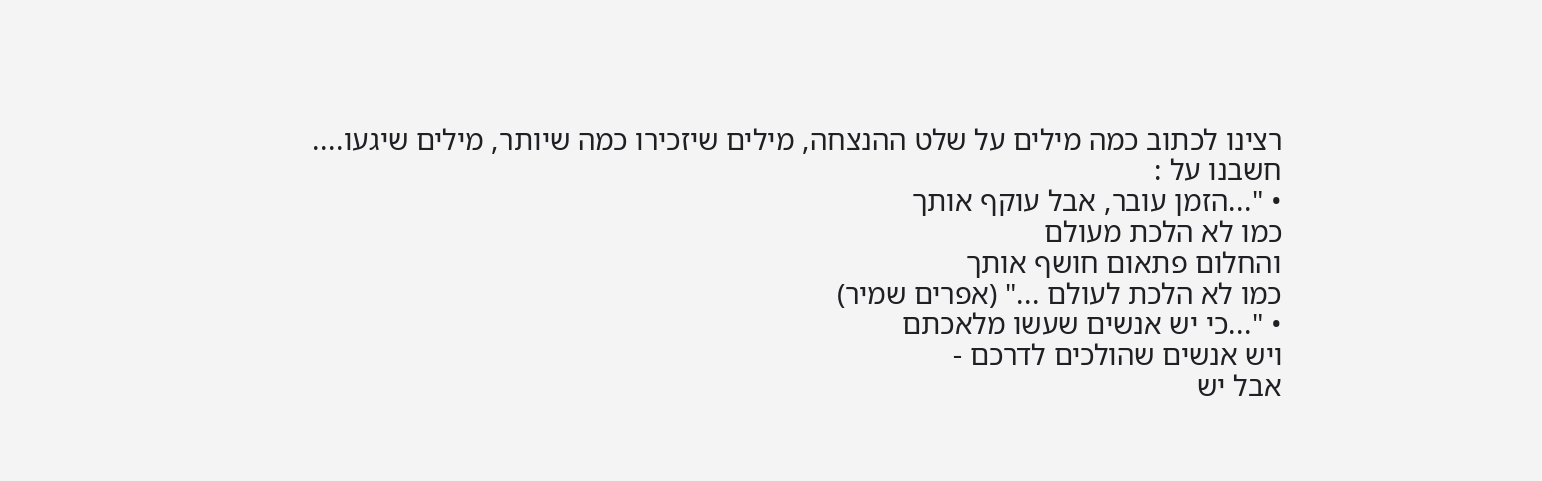רצינו לכתוב כמה מילים על שלט ההנצחה, מילים שיזכירו כמה שיותר, מילים שיגעו....
חשבנו על :
• "...הזמן עובר, אבל עוקף אותך
כמו לא הלכת מעולם
והחלום פתאום חושף אותך
כמו לא הלכת לעולם ..." (אפרים שמיר)
• "...כי יש אנשים שעשו מלאכתם
ויש אנשים שהולכים לדרכם -
אבל יש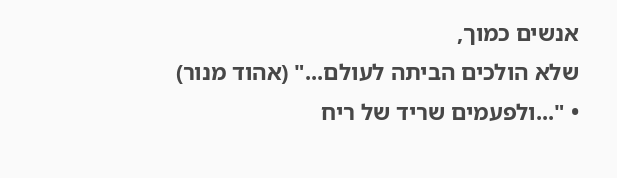אנשים כמוך,
שלא הולכים הביתה לעולם..." (אהוד מנור)
• "...ולפעמים שריד של ריח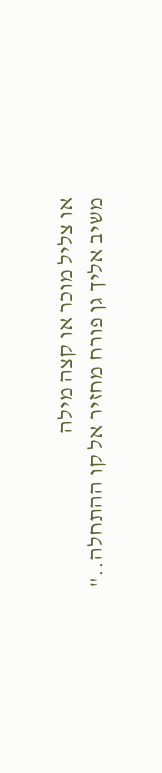או צליל מוכר או קצה מילה
משיב אליך גן פורח מחזיר אל קו ההתחלה.."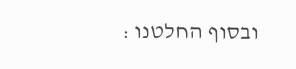ובסוף החלטנו :